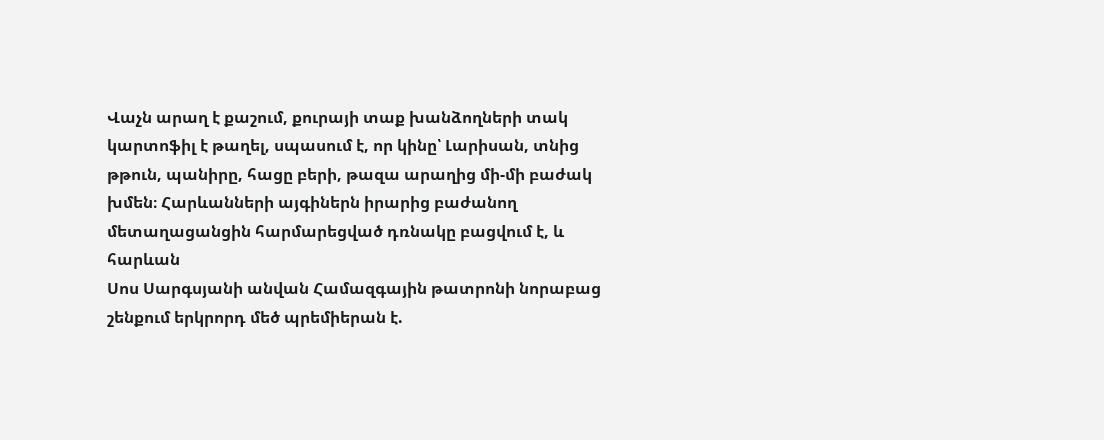Վաչն արաղ է քաշում, քուրայի տաք խանձողների տակ կարտոֆիլ է թաղել, սպասում է, որ կինը՝ Լարիսան, տնից թթուն, պանիրը, հացը բերի, թազա արաղից մի-մի բաժակ խմեն։ Հարևանների այգիներն իրարից բաժանող մետաղացանցին հարմարեցված դռնակը բացվում է, և հարևան
Սոս Սարգսյանի անվան Համազգային թատրոնի նորաբաց շենքում երկրորդ մեծ պրեմիերան է.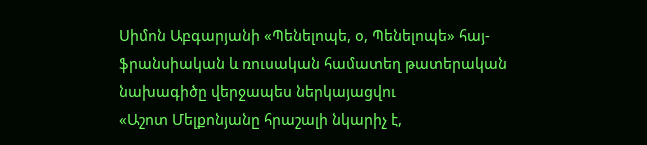Սիմոն Աբգարյանի «Պենելոպե, օ, Պենելոպե» հայ-ֆրանսիական և ռուսական համատեղ թատերական նախագիծը վերջապես ներկայացվու
«Աշոտ Մելքոնյանը հրաշալի նկարիչ է,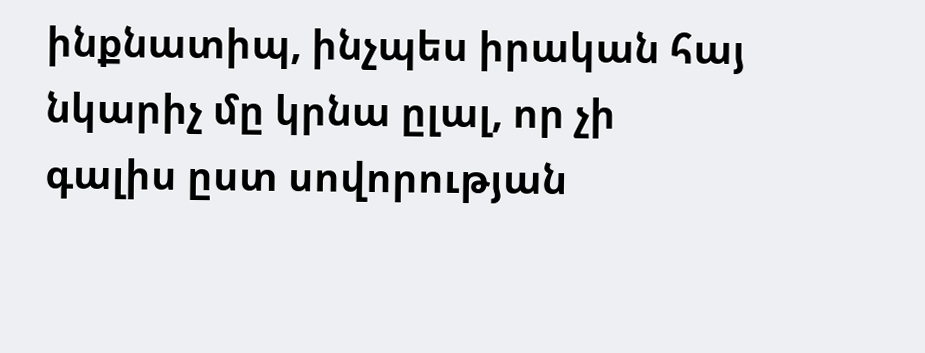ինքնատիպ, ինչպես իրական հայ նկարիչ մը կրնա ըլալ, որ չի գալիս ըստ սովորության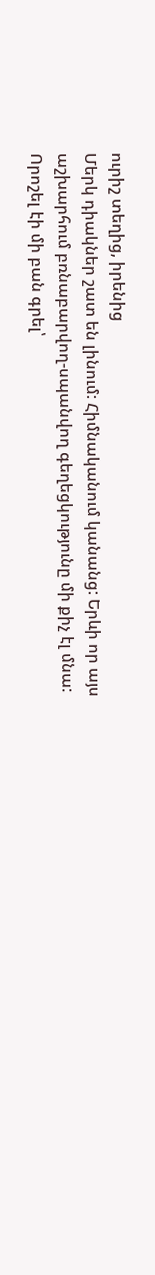ուրիշ տեղից, իրենից
Մերկ դիակներ շատ են լինում: Հիմնականում կանանց: Երևի որ այս աշխարհում բռնաբարվող-սպանվող գեղեցկությունը մի քիչ էլ մնա:
Որոշել էի մի բան գրել՝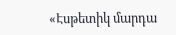«Էսթետիկ մարդա